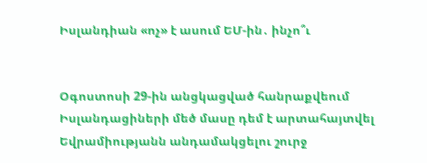Իսլանդիան «ոչ» է ասում ԵՄ-ին․ ինչո՞ւ


Օգոստոսի 29-ին անցկացված հանրաքվեում Իսլանդացիների մեծ մասը դեմ է արտահայտվել Եվրամիությանն անդամակցելու շուրջ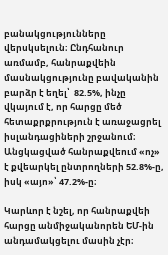բանակցությունները վերսկսելուն։ Ընդհանուր առմամբ, հանրաքվեին մասնակցությունը բավականին բարձր է եղել՝  82.5%, ինչը վկայում է, որ հարցը մեծ հետաքրքրություն է առաջացրել իսլանդացիների շրջանում։ Անցկացված հանրաքվեում «ոչ» է քվեարկել ընտրողների 52.8%-ը, իսկ «այո»՝ 47.2%-ը։

Կարևոր է նշել, որ հանրաքվեի հարցը անմիջականորեն ԵՄ-ին անդամակցելու մասին չէր։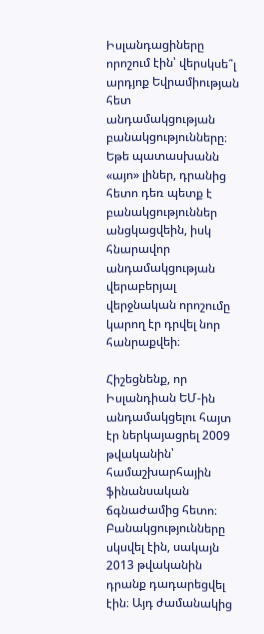Իսլանդացիները որոշում էին՝ վերսկսե՞լ արդյոք Եվրամիության հետ անդամակցության բանակցությունները։ Եթե պատասխանն «այո» լիներ, դրանից հետո դեռ պետք է բանակցություններ անցկացվեին, իսկ հնարավոր անդամակցության վերաբերյալ վերջնական որոշումը կարող էր դրվել նոր հանրաքվեի։

Հիշեցնենք, որ Իսլանդիան ԵՄ-ին անդամակցելու հայտ էր ներկայացրել 2009 թվականին՝ համաշխարհային ֆինանսական ճգնաժամից հետո։ Բանակցությունները սկսվել էին, սակայն 2013 թվականին դրանք դադարեցվել էին։ Այդ ժամանակից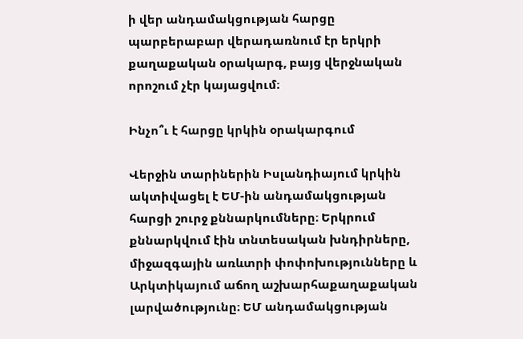ի վեր անդամակցության հարցը պարբերաբար վերադառնում էր երկրի քաղաքական օրակարգ, բայց վերջնական որոշում չէր կայացվում։

Ինչո՞ւ է հարցը կրկին օրակարգում

Վերջին տարիներին Իսլանդիայում կրկին ակտիվացել է ԵՄ-ին անդամակցության հարցի շուրջ քննարկումները։ Երկրում քննարկվում էին տնտեսական խնդիրները, միջազգային առևտրի փոփոխությունները և Արկտիկայում աճող աշխարհաքաղաքական լարվածությունը։ ԵՄ անդամակցության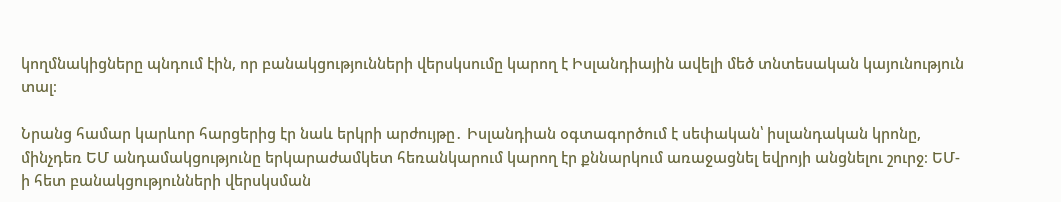կողմնակիցները պնդում էին, որ բանակցությունների վերսկսումը կարող է Իսլանդիային ավելի մեծ տնտեսական կայունություն տալ։

Նրանց համար կարևոր հարցերից էր նաև երկրի արժույթը․ Իսլանդիան օգտագործում է սեփական՝ իսլանդական կրոնը, մինչդեռ ԵՄ անդամակցությունը երկարաժամկետ հեռանկարում կարող էր քննարկում առաջացնել եվրոյի անցնելու շուրջ։ ԵՄ-ի հետ բանակցությունների վերսկսման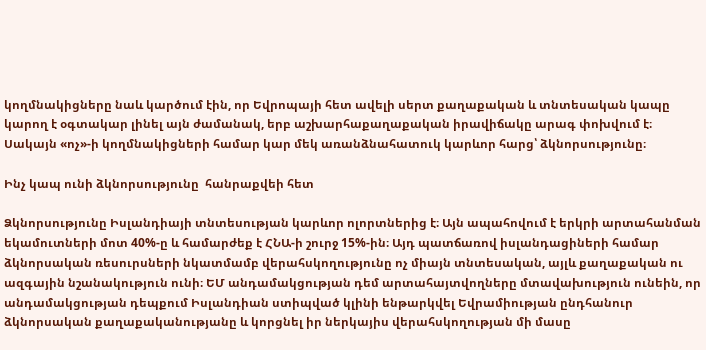կողմնակիցները նաև կարծում էին, որ Եվրոպայի հետ ավելի սերտ քաղաքական և տնտեսական կապը կարող է օգտակար լինել այն ժամանակ, երբ աշխարհաքաղաքական իրավիճակը արագ փոխվում է։ Սակայն «ոչ»-ի կողմնակիցների համար կար մեկ առանձնահատուկ կարևոր հարց՝ ձկնորսությունը։

Ինչ կապ ունի ձկնորսությունը  հանրաքվեի հետ

Ձկնորսությունը Իսլանդիայի տնտեսության կարևոր ոլորտներից է։ Այն ապահովում է երկրի արտահանման եկամուտների մոտ 40%-ը և համարժեք է ՀՆԱ-ի շուրջ 15%-ին։ Այդ պատճառով իսլանդացիների համար ձկնորսական ռեսուրսների նկատմամբ վերահսկողությունը ոչ միայն տնտեսական, այլև քաղաքական ու ազգային նշանակություն ունի։ ԵՄ անդամակցության դեմ արտահայտվողները մտավախություն ունեին, որ անդամակցության դեպքում Իսլանդիան ստիպված կլինի ենթարկվել Եվրամիության ընդհանուր ձկնորսական քաղաքականությանը և կորցնել իր ներկայիս վերահսկողության մի մասը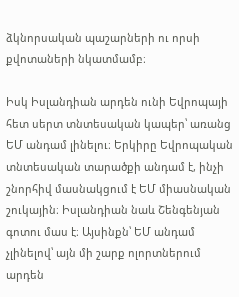ձկնորսական պաշարների ու որսի քվոտաների նկատմամբ։

Իսկ Իսլանդիան արդեն ունի Եվրոպայի հետ սերտ տնտեսական կապեր՝ առանց ԵՄ անդամ լինելու։ Երկիրը Եվրոպական տնտեսական տարածքի անդամ է, ինչի շնորհիվ մասնակցում է ԵՄ միասնական շուկային։ Իսլանդիան նաև Շենգենյան գոտու մաս է։ Այսինքն՝ ԵՄ անդամ չլինելով՝ այն մի շարք ոլորտներում արդեն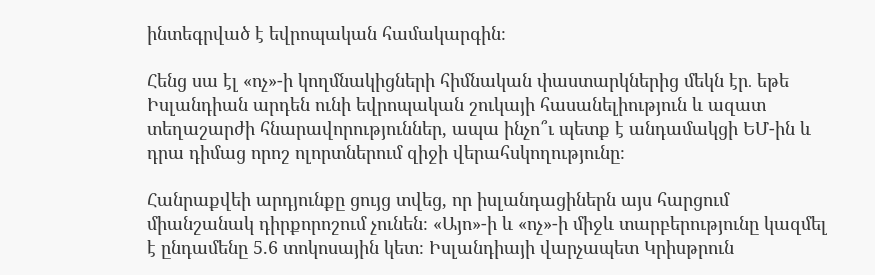ինտեգրված է եվրոպական համակարգին։

Հենց սա էլ «ոչ»-ի կողմնակիցների հիմնական փաստարկներից մեկն էր․ եթե Իսլանդիան արդեն ունի եվրոպական շուկայի հասանելիություն և ազատ տեղաշարժի հնարավորություններ, ապա ինչո՞ւ պետք է անդամակցի ԵՄ-ին և դրա դիմաց որոշ ոլորտներում զիջի վերահսկողությունը։

Հանրաքվեի արդյունքը ցույց տվեց, որ իսլանդացիներն այս հարցում միանշանակ դիրքորոշում չունեն։ «Այո»-ի և «ոչ»-ի միջև տարբերությունը կազմել է ընդամենը 5.6 տոկոսային կետ։ Իսլանդիայի վարչապետ Կրիսթրուն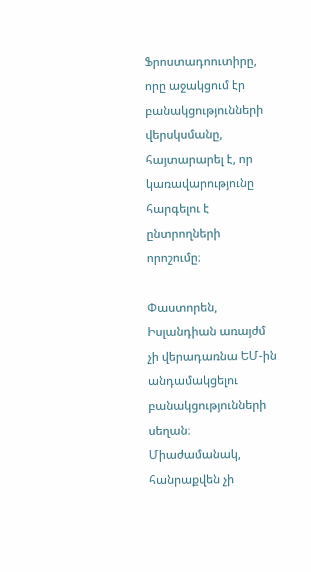Ֆրոստադոուտիրը, որը աջակցում էր բանակցությունների վերսկսմանը, հայտարարել է, որ կառավարությունը հարգելու է ընտրողների որոշումը։

Փաստորեն, Իսլանդիան առայժմ չի վերադառնա ԵՄ-ին անդամակցելու բանակցությունների սեղան։ Միաժամանակ, հանրաքվեն չի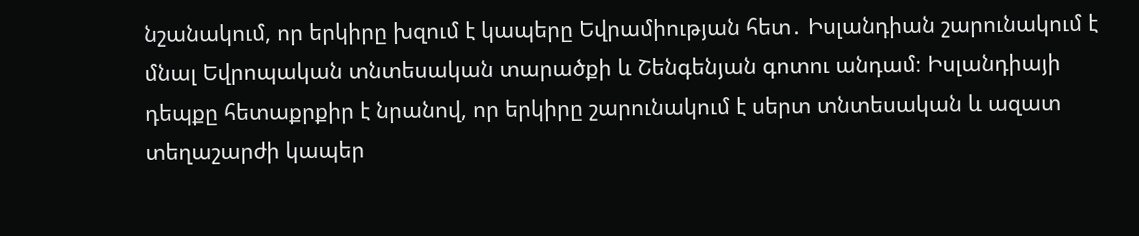նշանակում, որ երկիրը խզում է կապերը Եվրամիության հետ․ Իսլանդիան շարունակում է մնալ Եվրոպական տնտեսական տարածքի և Շենգենյան գոտու անդամ։ Իսլանդիայի դեպքը հետաքրքիր է նրանով, որ երկիրը շարունակում է սերտ տնտեսական և ազատ տեղաշարժի կապեր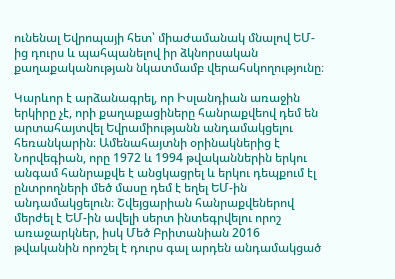ունենալ Եվրոպայի հետ՝ միաժամանակ մնալով ԵՄ-ից դուրս և պահպանելով իր ձկնորսական քաղաքականության նկատմամբ վերահսկողությունը։

Կարևոր է արձանագրել, որ Իսլանդիան առաջին երկիրը չէ, որի քաղաքացիները հանրաքվեով դեմ են արտահայտվել Եվրամիությանն անդամակցելու հեռանկարին։ Ամենահայտնի օրինակներից է Նորվեգիան, որը 1972 և 1994 թվականներին երկու անգամ հանրաքվե է անցկացրել և երկու դեպքում էլ ընտրողների մեծ մասը դեմ է եղել ԵՄ-ին անդամակցելուն։ Շվեյցարիան հանրաքվեներով մերժել է ԵՄ-ին ավելի սերտ ինտեգրվելու որոշ առաջարկներ, իսկ Մեծ Բրիտանիան 2016 թվականին որոշել է դուրս գալ արդեն անդամակցած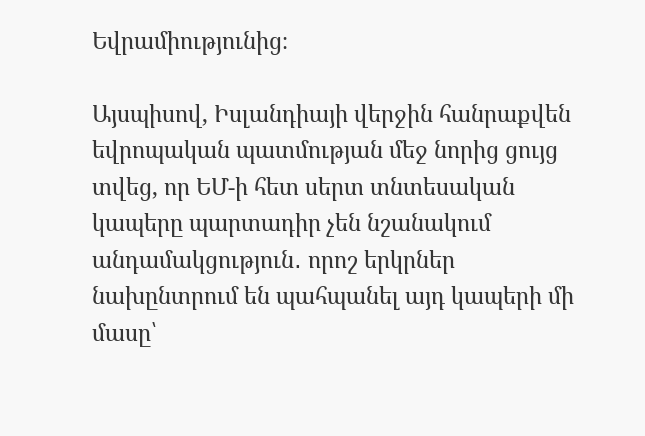Եվրամիությունից։

Այսպիսով, Իսլանդիայի վերջին հանրաքվեն եվրոպական պատմության մեջ նորից ցույց տվեց, որ ԵՄ-ի հետ սերտ տնտեսական կապերը պարտադիր չեն նշանակում անդամակցություն․ որոշ երկրներ նախընտրում են պահպանել այդ կապերի մի մասը՝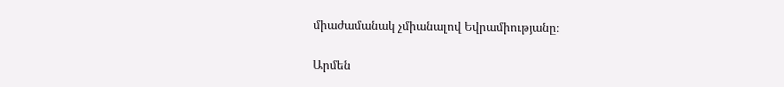միաժամանակ չմիանալով Եվրամիությանը։

Արմեն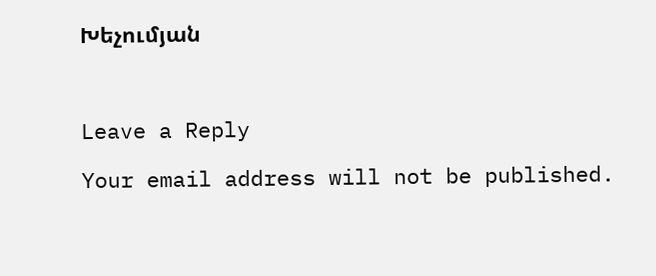Խեչումյան



Leave a Reply

Your email address will not be published.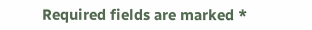Required fields are marked *